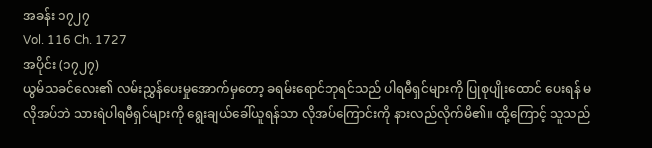အခန်း ၁၇၂၇
Vol. 116 Ch. 1727
အပိုင်း (၁၇၂၇)
ယွမ်သခင်လေး၏ လမ်းညွှန်ပေးမှုအောက်မှတော့ ခရမ်းရောင်ဘုရင်သည် ပါရမီရှင်များကို ပြုစုပျိုးထောင် ပေးရန် မလိုအပ်ဘဲ သားရဲပါရမီရှင်များကို ရွေးချယ်ခေါ်ယူရန်သာ လိုအပ်ကြောင်းကို နားလည်လိုက်မိ၏။ ထို့ကြောင့် သူသည်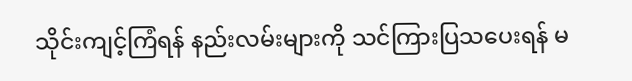သိုင်းကျင့်ကြံရန် နည်းလမ်းများကို သင်ကြားပြသပေးရန် မ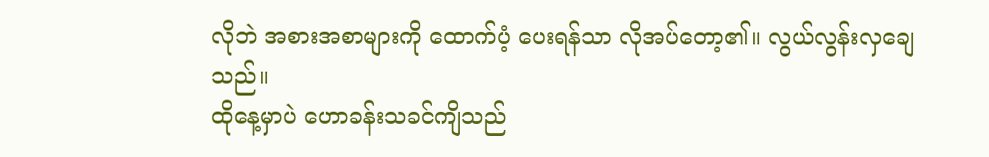လိုဘဲ အစားအစာများကို ထောက်ပံ့ ပေးရန်သာ လိုအပ်တော့၏။ လွယ်လွန်းလှချေသည်။
ထိုနေ့မှာပဲ ဟောခန်းသခင်ကျိသည်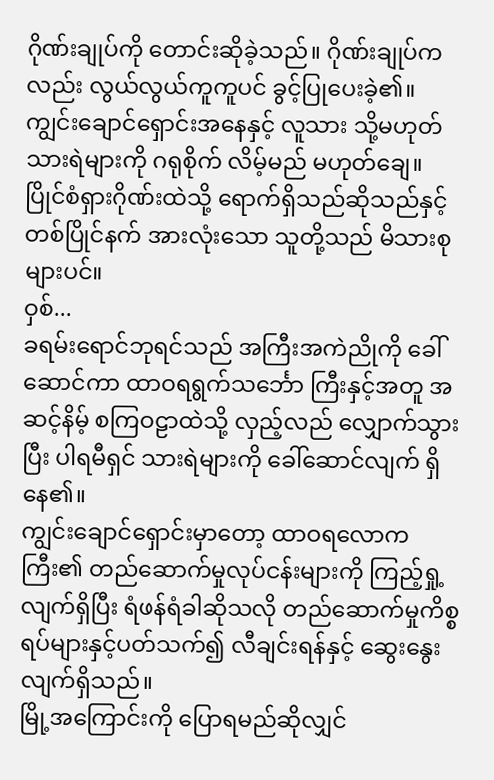ဂိုဏ်းချုပ်ကို တောင်းဆိုခဲ့သည်။ ဂိုဏ်းချုပ်ကလည်း လွယ်လွယ်ကူကူပင် ခွင့်ပြုပေးခဲ့၏။ ကျွင်းချောင်ရှောင်းအနေနှင့် လူသား သို့မဟုတ် သားရဲများကို ဂရုစိုက် လိမ့်မည် မဟုတ်ချေ။ ပြိုင်စံရှားဂိုဏ်းထဲသို့ ရောက်ရှိသည်ဆိုသည်နှင့် တစ်ပြိုင်နက် အားလုံးသော သူတို့သည် မိသားစုများပင်။
ဝှစ်...
ခရမ်းရောင်ဘုရင်သည် အကြီးအကဲညိုကို ခေါ်ဆောင်ကာ ထာဝရရွက်သင်္ဘော ကြီးနှင့်အတူ အဆင့်နိမ့် စကြဝဠာထဲသို့ လှည့်လည် လျှောက်သွားပြီး ပါရမီရှင် သားရဲများကို ခေါ်ဆောင်လျက် ရှိနေ၏။
ကျွင်းချောင်ရှောင်းမှာတော့ ထာဝရလောကကြီး၏ တည်ဆောက်မှုလုပ်ငန်းများကို ကြည့်ရှု့လျက်ရှိပြီး ရံဖန်ရံခါဆိုသလို တည်ဆောက်မှုကိစ္စရပ်များနှင့်ပတ်သက်၍ လီချင်းရန်နှင့် ဆွေးနွေးလျက်ရှိသည်။
မြို့အကြောင်းကို ပြောရမည်ဆိုလျှင်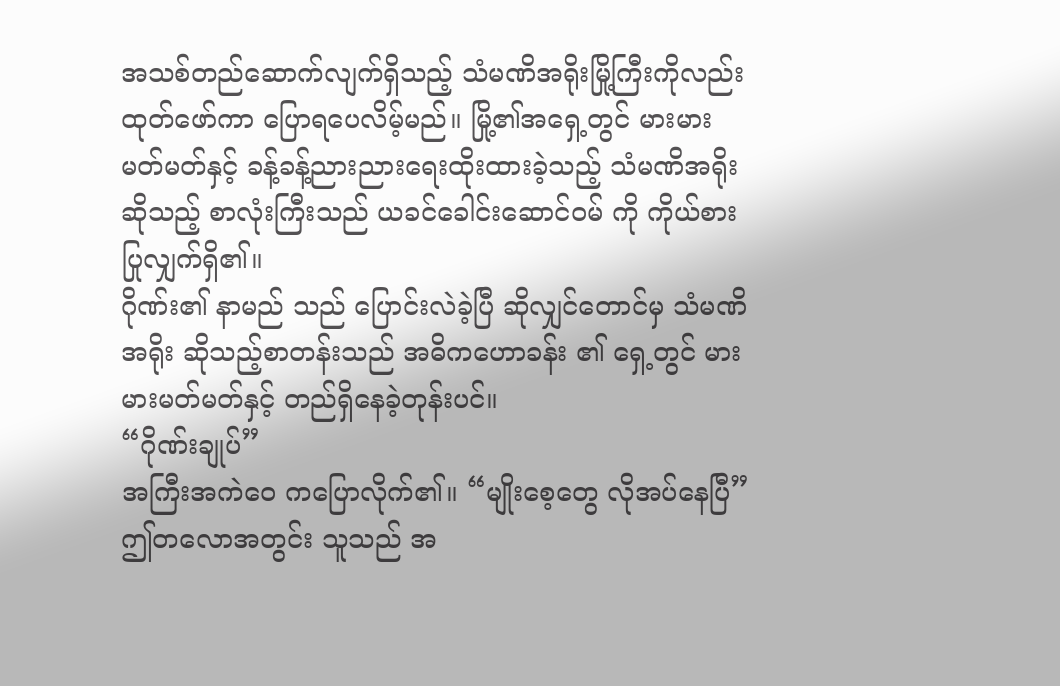အသစ်တည်ဆောက်လျက်ရှိသည့် သံမဏိအရိုးမြို့ကြီးကိုလည်း ထုတ်ဖော်ကာ ပြောရပေလိမ့်မည်။ မြို့၏အရှေ့တွင် မားမားမတ်မတ်နှင့် ခန့်ခန့်ညားညားရေးထိုးထားခဲ့သည့် သံမဏိအရိုး ဆိုသည့် စာလုံးကြီးသည် ယခင်ခေါင်းဆောင်ဝမ် ကို ကိုယ်စားပြုလျှက်ရှိ၏။
ဂိုဏ်း၏ နာမည် သည် ပြောင်းလဲခဲ့ပြီ ဆိုလျှင်တောင်မှ သံမဏိအရိုး ဆိုသည့်စာတန်းသည် အဓိကဟောခန်း ၏ ရှေ့တွင် မားမားမတ်မတ်နှင့် တည်ရှိနေခဲ့တုန်းပင်။
“ဂိုဏ်းချုပ်”
အကြီးအကဲဝေ ကပြောလိုက်၏။ “မျိုးစေ့တွေ လိုအပ်နေပြီ”
ဤတလောအတွင်း သူသည် အ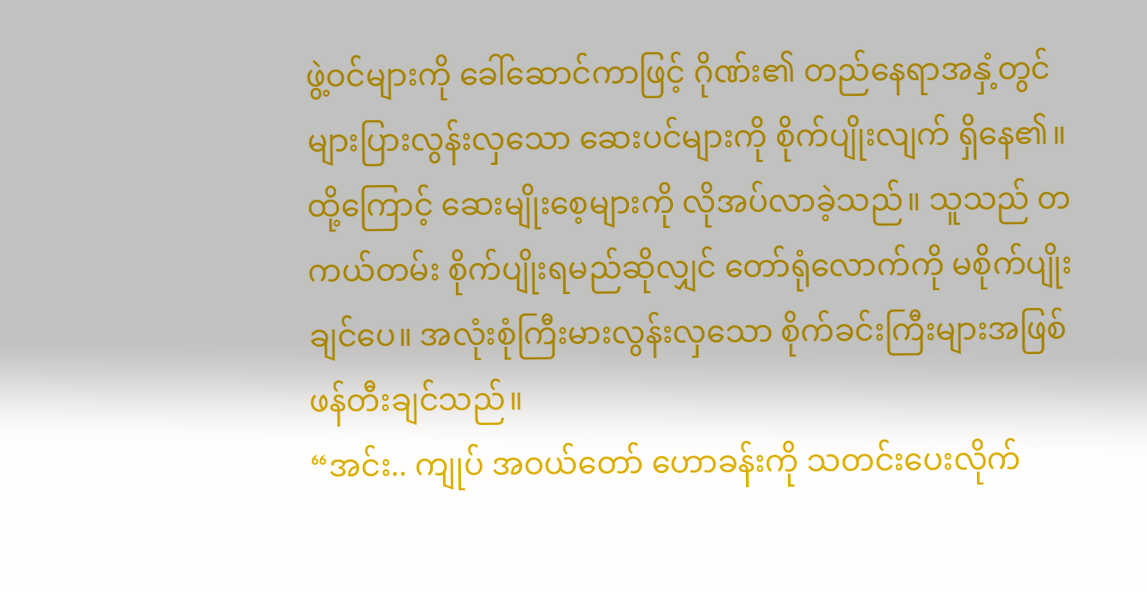ဖွဲ့ဝင်များကို ခေါ်ဆောင်ကာဖြင့် ဂိုဏ်း၏ တည်နေရာအနှံ့တွင် များပြားလွန်းလှသော ဆေးပင်များကို စိုက်ပျိုးလျက် ရှိနေ၏။ ထို့ကြောင့် ဆေးမျိုးစေ့များကို လိုအပ်လာခဲ့သည်။ သူသည် တကယ်တမ်း စိုက်ပျိုးရမည်ဆိုလျှင် တော်ရုံလောက်ကို မစိုက်ပျိုးချင်ပေ။ အလုံးစုံကြီးမားလွန်းလှသော စိုက်ခင်းကြီးများအဖြစ် ဖန်တီးချင်သည်။
“အင်း.. ကျုပ် အဝယ်တော် ဟောခန်းကို သတင်းပေးလိုက်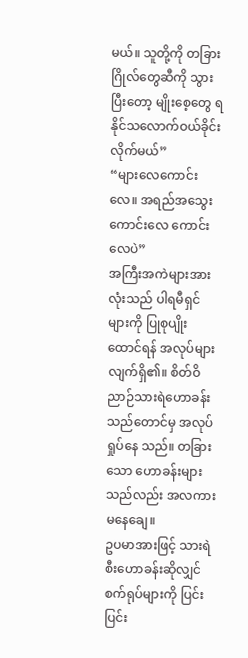မယ်။ သူတို့ကို တခြားဂြိုလ်တွေဆီကို သွားပြီးတော့ မျိုးစေ့တွေ ရနိုင်သလောက်ဝယ်ခိုင်းလိုက်မယ်”
“များလေကောင်းလေ။ အရည်အသွေးကောင်းလေ ကောင်းလေပဲ”
အကြီးအကဲများအားလုံးသည် ပါရမီရှင် များကို ပြုစုပျိုးထောင်ရန် အလုပ်များလျက်ရှိ၏။ စိတ်ဝိညာဉ်သားရဲဟောခန်းသည်တောင်မှ အလုပ်ရှုပ်နေ သည်။ တခြားသော ဟောခန်းများသည်လည်း အလကားမနေချေ။
ဥပမာအားဖြင့် သားရဲစီးဟောခန်းဆိုလျှင် စက်ရုပ်များကို ပြင်းပြင်း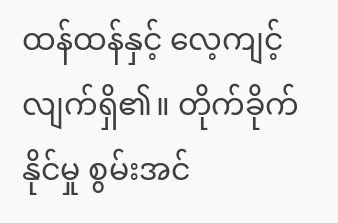ထန်ထန်နှင့် လေ့ကျင့်လျက်ရှိ၏။ တိုက်ခိုက်နိုင်မှု စွမ်းအင်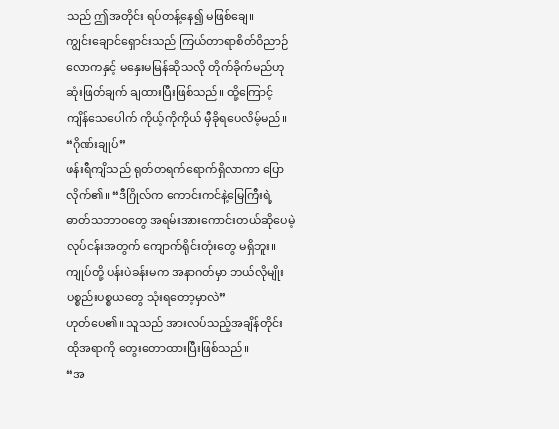သည် ဤအတိုင်း ရပ်တန့်နေ၍ မဖြစ်ချေ။
ကျွင်းချောင်ရှောင်းသည် ကြယ်တာရာစိတ်ဝိညာဉ်လောကနှင့် မနှေးမမြန်ဆိုသလို တိုက်ခိုက်မည်ဟု ဆုံးဖြတ်ချက် ချထားပြီးဖြစ်သည်။ ထို့ကြောင့် ကျိန်သေပေါက် ကိုယ့်ကိုကိုယ် မှီခိုရပေလိမ့်မည်။
“ဂိုဏ်းချုပ်”
ဖန်းရီကျိသည် ရုတ်တရက်ရောက်ရှိလာကာ ပြောလိုက်၏။ “ဒီဂြိုလ်က ကောင်းကင်နဲ့မြေကြီးရဲ့ ဓာတ်သဘာဝတွေ အရမ်းအားကောင်းတယ်ဆိုပေမဲ့ လုပ်ငန်းအတွက် ကျောက်ရိုင်းတုံးတွေ မရှိဘူး။ ကျုပ်တို့ ပန်းပဲခန်းမက အနာဂတ်မှာ ဘယ်လိုမျိုး ပစ္စည်းပစ္စယတွေ သုံးရတော့မှာလဲ”
ဟုတ်ပေ၏။ သူသည် အားလပ်သည့်အချိန်တိုင်း ထိုအရာကို တွေးတောထားပြီးဖြစ်သည်။
“အ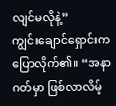လျင်မလိုနဲ့”
ကျွင်းချောင်ရှောင်းက ပြောလိုက်၏။ “အနာဂတ်မှာ ဖြစ်လာလိမ့်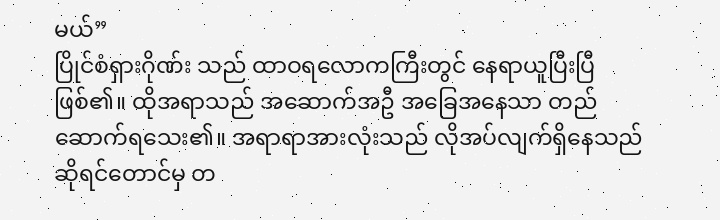မယ်”
ပြိုင်စံရှားဂိုဏ်း သည် ထာဝရလောကကြီးတွင် နေရာယူပြီးပြီဖြစ်၏။ ထိုအရာသည် အဆောက်အဦ အခြေအနေသာ တည်ဆောက်ရသေး၏။ အရာရာအားလုံးသည် လိုအပ်လျက်ရှိနေသည်ဆိုရင်တောင်မှ တ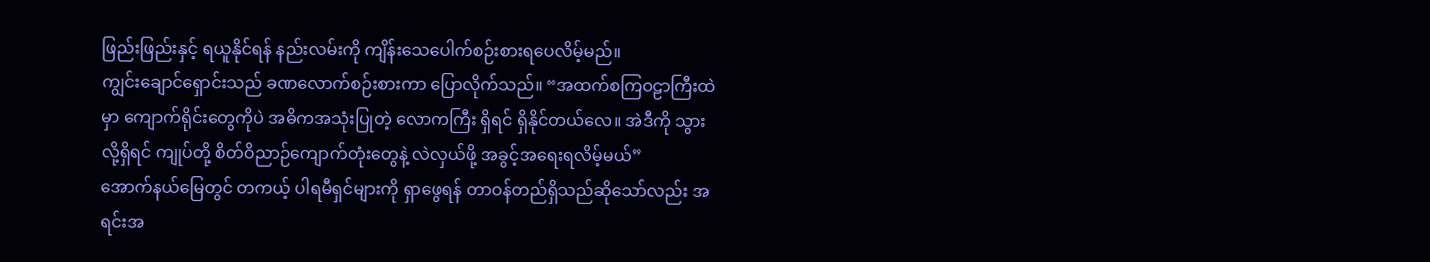ဖြည်းဖြည်းနှင့် ရယူနိုင်ရန် နည်းလမ်းကို ကျိန်းသေပေါက်စဉ်းစားရပေလိမ့်မည်။
ကျွင်းချောင်ရှောင်းသည် ခဏလောက်စဉ်းစားကာ ပြောလိုက်သည်။ “အထက်စကြဝဠာကြီးထဲမှာ ကျောက်ရိုင်းတွေကိုပဲ အဓိကအသုံးပြုတဲ့ လောကကြီး ရှိရင် ရှိနိုင်တယ်လေ။ အဲဒီကို သွားလို့ရှိရင် ကျုပ်တို့ စိတ်ဝိညာဉ်ကျောက်တုံးတွေနဲ့ လဲလှယ်ဖို့ အခွင့်အရေးရလိမ့်မယ်”
အောက်နယ်မြေတွင် တကယ့် ပါရမီရှင်များကို ရှာဖွေရန် တာဝန်တည်ရှိသည်ဆိုသော်လည်း အရင်းအ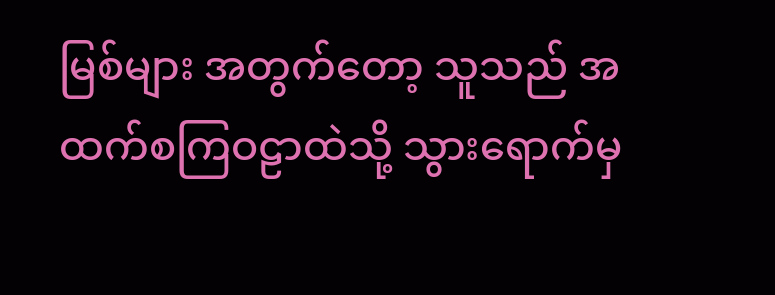မြစ်များ အတွက်တော့ သူသည် အထက်စကြဝဠာထဲသို့ သွားရောက်မှ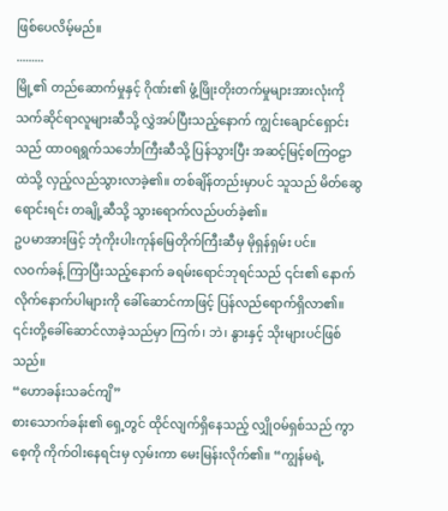ဖြစ်ပေလိမ့်မည်။
.........
မြို့၏ တည်ဆောက်မှုနှင့် ဂိုဏ်း၏ ဖွံ့ဖြိုးတိုးတက်မှုများအားလုံးကို သက်ဆိုင်ရာလူများဆီသို့ လွှဲအပ်ပြီးသည့်နောက် ကျွင်းချောင်ရှောင်းသည် ထာဝရရွက်သင်္ဘောကြီးဆီသို့ ပြန်သွားပြီး အဆင့်မြင့်စကြဝဠာထဲသို့ လှည့်လည်သွားလာခဲ့၏။ တစ်ချိန်တည်းမှာပင် သူသည် မိတ်ဆွေရောင်းရင်း တချို့ဆီသို့ သွားရောက်လည်ပတ်ခဲ့၏။
ဥပမာအားဖြင့် ဘုံကိုးပါးကုန်မြေတိုက်ကြီးဆီမှ မိုရှန်ရှမ်း ပင်။
လဝက်ခန့် ကြာပြီးသည့်နောက် ခရမ်းရောင်ဘုရင်သည် ၎င်း၏ နောက်လိုက်နောက်ပါများကို ခေါ်ဆောင်ကာဖြင့် ပြန်လည်ရောက်ရှိလာ၏။ ၎င်းတို့ခေါ်ဆောင်လာခဲ့သည်မှာ ကြက်၊ ဘဲ၊ နွားနှင့် သိုးများပင်ဖြစ်သည်။
“ဟောခန်းသခင်ကျိ”
စားသောက်ခန်း၏ ရှေ့တွင် ထိုင်လျက်ရှိနေသည့် လျှိုဝမ်ရှစ်သည် ကွာစေ့ကို ကိုက်ဝါးနေရင်းမှ လှမ်းကာ မေးမြန်းလိုက်၏။ “ကျွန်မရဲ့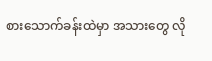စားသောက်ခန်းထဲမှာ အသားတွေ လို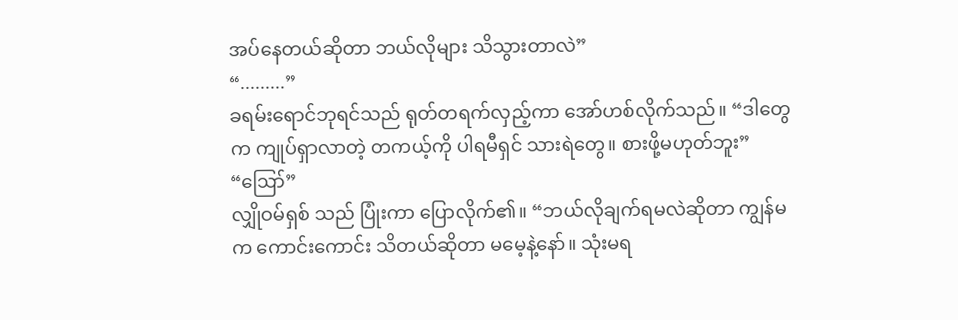အပ်နေတယ်ဆိုတာ ဘယ်လိုများ သိသွားတာလဲ”
“.........”
ခရမ်းရောင်ဘုရင်သည် ရုတ်တရက်လှည့်ကာ အော်ဟစ်လိုက်သည်။ “ဒါတွေက ကျုပ်ရှာလာတဲ့ တကယ့်ကို ပါရမီရှင် သားရဲတွေ။ စားဖို့မဟုတ်ဘူး”
“ဪ”
လျှိုဝမ်ရှစ် သည် ပြုံးကာ ပြောလိုက်၏။ “ဘယ်လိုချက်ရမလဲဆိုတာ ကျွန်မက ကောင်းကောင်း သိတယ်ဆိုတာ မမေ့နဲ့နော်။ သုံးမရ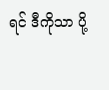ရင် ဒီကိုသာ ပို့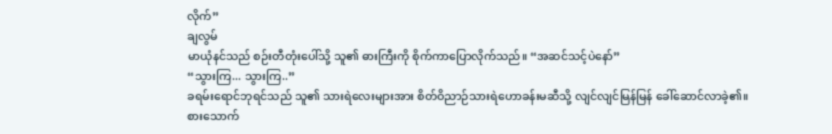လိုက်”
ချလွမ်
မာယုံနင်သည် စဉ်းတီတုံးပေါ်သို့ သူ၏ ဓားကြီးကို စိုက်ကာပြောလိုက်သည်။ “အဆင်သင့်ပဲနော်”
“သွားကြ... သွားကြ..”
ခရမ်းရောင်ဘုရင်သည် သူ၏ သားရဲလေးများအား စိတ်ဝိညာဉ်သားရဲဟောခန်းမဆီသို့ လျင်လျင်မြန်မြန် ခေါ်ဆောင်လာခဲ့၏။ စားသောက်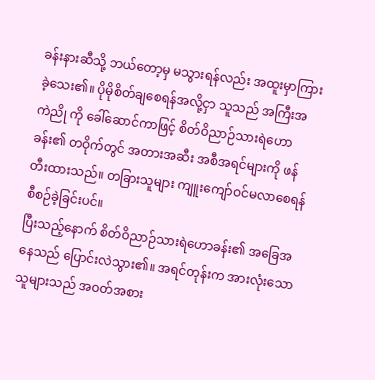ခန်းနားဆီသို့ ဘယ်တော့မှ မသွားရန်လည်း အထူးမှာကြားခဲ့သေး၏။ ပိုမိုစိတ်ချစေရန်အလို့ငှာ သူသည် အကြီးအကဲညို ကို ခေါ်ဆောင်ကာဖြင့် စိတ်ဝိညာဉ်သားရဲဟောခန်း၏ တဝိုက်တွင် အတားအဆီး အစီအရင်များကို ဖန်တီးထားသည်။ တခြားသူများ ကျူးကျော်ဝင်မလာစေရန် စီစဉ်ခဲ့ခြင်းပင်။
ပြီးသည့်နောက် စိတ်ဝိညာဉ်သားရဲဟောခန်း၏ အခြေအနေသည် ပြောင်းလဲသွား၏။ အရင်တုန်းက အားလုံးသောသူများသည် အဝတ်အစား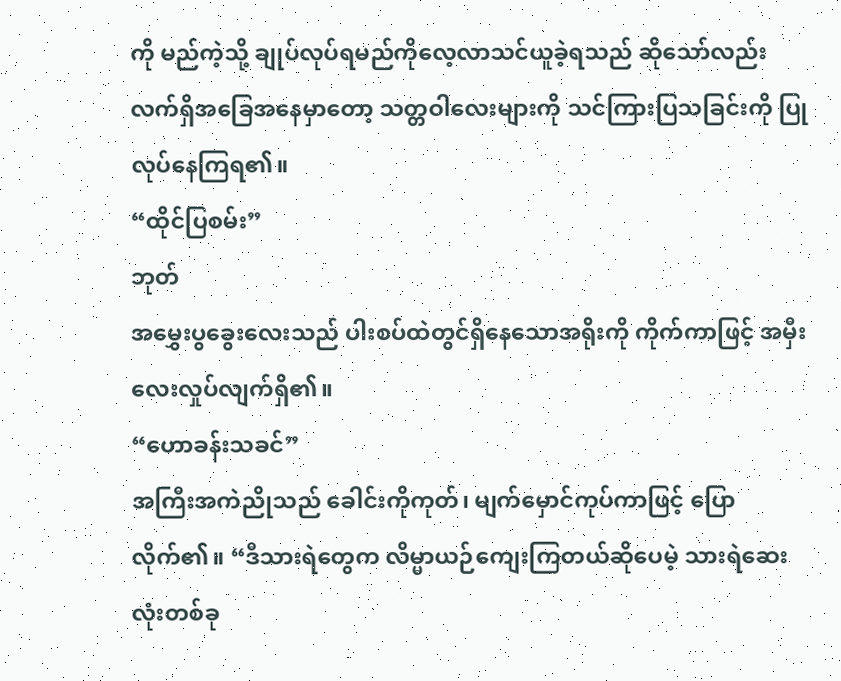ကို မည်ကဲ့သို့ ချုပ်လုပ်ရမည်ကိုလေ့လာသင်ယူခဲ့ရသည် ဆိုသော်လည်း လက်ရှိအခြေအနေမှာတော့ သတ္တဝါလေးများကို သင်ကြားပြသခြင်းကို ပြုလုပ်နေကြရ၏။
“ထိုင်ပြစမ်း”
ဘုတ်
အမွှေးပွခွေးလေးသည် ပါးစပ်ထဲတွင်ရှိနေသောအရိုးကို ကိုက်ကာဖြင့် အမှီးလေးလှုပ်လျက်ရှိ၏။
“ဟောခန်းသခင်”
အကြီးအကဲညိုသည် ခေါင်းကိုကုတ်၊ မျက်မှောင်ကုပ်ကာဖြင့် ပြောလိုက်၏။ “ဒီသားရဲတွေက လိမ္မာယဉ်ကျေးကြတယ်ဆိုပေမဲ့ သားရဲဆေးလုံးတစ်ခု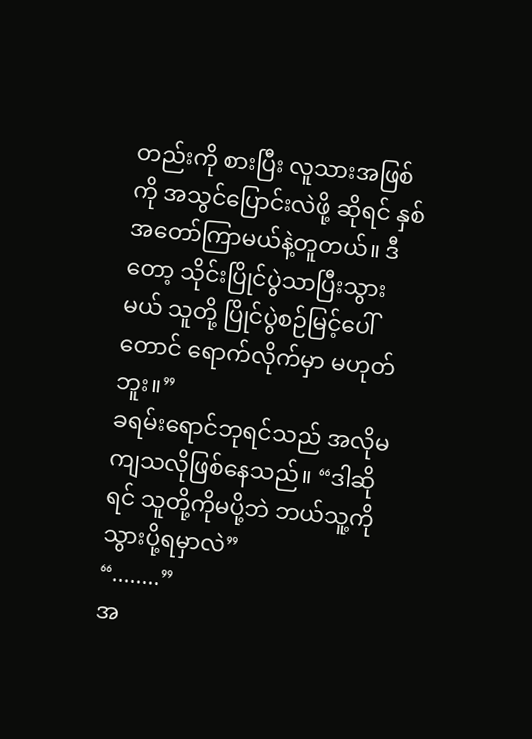တည်းကို စားပြီး လူသားအဖြစ်ကို အသွင်ပြောင်းလဲဖို့ ဆိုရင် နှစ်အတော်ကြာမယ်နဲ့တူတယ်။ ဒီတော့ သိုင်းပြိုင်ပွဲသာပြီးသွားမယ် သူတို့ ပြိုင်ပွဲစဉ်မြင့်ပေါ်တောင် ရောက်လိုက်မှာ မဟုတ်ဘူး။”
ခရမ်းရောင်ဘုရင်သည် အလိုမကျသလိုဖြစ်နေသည်။ “ဒါဆိုရင် သူတို့ကိုမပို့ဘဲ ဘယ်သူ့ကို သွားပို့ရမှာလဲ”
“........”
အ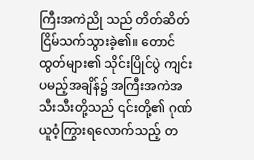ကြီးအကဲညို သည် တိတ်ဆိတ်ငြိမ်သက်သွားခဲ့၏။ တောင်ထွတ်များ၏ သိုင်းပြိုင်ပွဲ ကျင်းပမည့်အချိန်၌ အကြီးအကဲအသီးသီးတို့သည် ၎င်းတို့၏ ဂုဏ်ယူဝံ့ကြွားရလောက်သည့် တ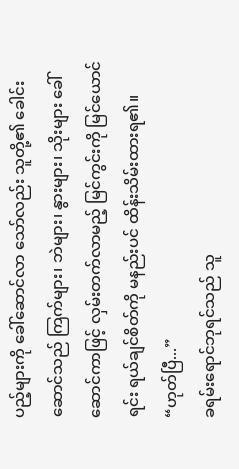ပည့်များကို ခေါ်ဆောင်လာ သော်လည်း သူတို့၏ ခေါင်းဆောင်သည် ကြက်များ၊ ဘဲများ၊ နွားများ၊ သိုးများ ခေါ်ဆောင်ကာဖြင့် လှမ်းတက်လာမည့် မြင်ကွင်းကို မြင်ယောင်ရင်း ရယ်ချင်စိတ်ကို မနည်းပင် ထိန်းသိမ်းထားရ၏။
“ဟုတ်ပြီ...”
ခရမ်းရောင်ဘုရင်သည် သူ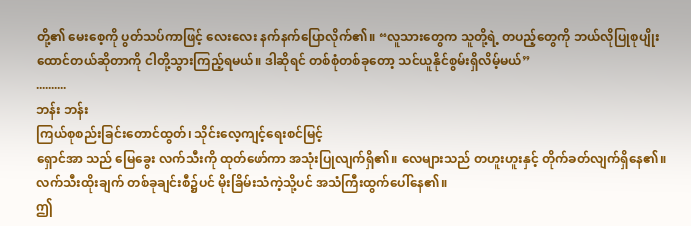တို့၏ မေးစေ့ကို ပွတ်သပ်ကာဖြင့် လေးလေး နက်နက်ပြောလိုက်၏။ “လူသားတွေက သူတို့ရဲ့ တပည့်တွေကို ဘယ်လိုပြုစုပျိုးထောင်တယ်ဆိုတာကို ငါတို့သွားကြည့်ရမယ်။ ဒါဆိုရင် တစ်စုံတစ်ခုတော့ သင်ယူနိုင်စွမ်းရှိလိမ့်မယ်”
..........
ဘန်း ဘန်း
ကြယ်စုစည်းခြင်းတောင်ထွတ်၊ သိုင်းလေ့ကျင့်ရေးစင်မြင့်
ရှောင်အာ သည် မြေခွေး လက်သီးကို ထုတ်ဖော်ကာ အသုံးပြုလျက်ရှိ၏။ လေများသည် တဟူးဟူးနှင့် တိုက်ခတ်လျက်ရှိနေ၏။ လက်သီးထိုးချက် တစ်ခုချင်းစီ၌ပင် မိုးခြိမ်းသံကဲ့သို့ပင် အသံကြီးထွက်ပေါ်နေ၏။
ဤ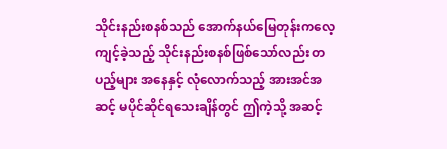သိုင်းနည်းစနစ်သည် အောက်နယ်မြေတုန်းကလေ့ကျင့်ခဲ့သည့် သိုင်းနည်းစနစ်ဖြစ်သော်လည်း တပည့်များ အနေနှင့် လုံလောက်သည့် အားအင်အဆင့် မပိုင်ဆိုင်ရသေးချိန်တွင် ဤကဲ့သို့ အဆင့်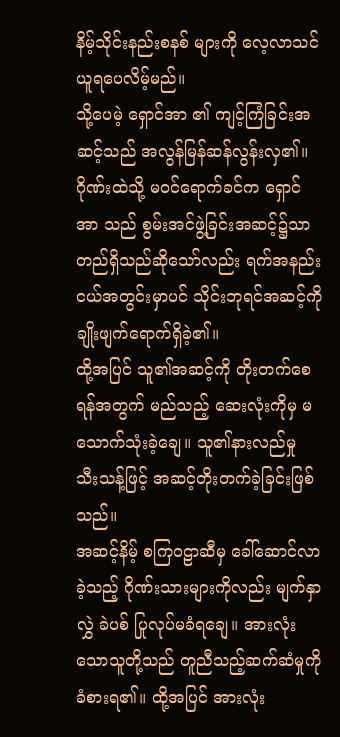နိမ့်သိုင်းနည်းစနစ် များကို လေ့လာသင်ယူရပေလိမ့်မည်။
သို့ပေမဲ့ ရှောင်အာ ၏ ကျင့်ကြံခြင်းအဆင့်သည် အလွန်မြန်ဆန်လွန်းလှ၏။ ဂိုဏ်းထဲသို့ မဝင်ရောက်ခင်က ရှောင်အာ သည် စွမ်းအင်ဖွဲ့ခြင်းအဆင့်၌သာ တည်ရှိသည်ဆိုသော်လည်း ရက်အနည်းငယ်အတွင်းမှာပင် သိုင်းဘုရင်အဆင့်ကို ချိုးဖျက်ရောက်ရှိခဲ့၏။
ထို့အပြင် သူ၏အဆင့်ကို တိုးတက်စေရန်အတွက် မည်သည့် ဆေးလုံးကိုမှ မသောက်သုံးခဲ့ချေ။ သူ၏နားလည်မှု သီးသန့်ဖြင့် အဆင့်တိုးတက်ခဲ့ခြင်းဖြစ်သည်။
အဆင့်နိမ့် စကြဝဠာဆီမှ ခေါ်ဆောင်လာခဲ့သည့် ဂိုဏ်းသားများကိုလည်း မျက်နှာလွှဲ ခဲပစ် ပြုလုပ်မခံရချေ။ အားလုံးသောသူတို့သည် တူညီသည့်ဆက်ဆံမှုကို ခံစားရ၏။ ထို့အပြင် အားလုံး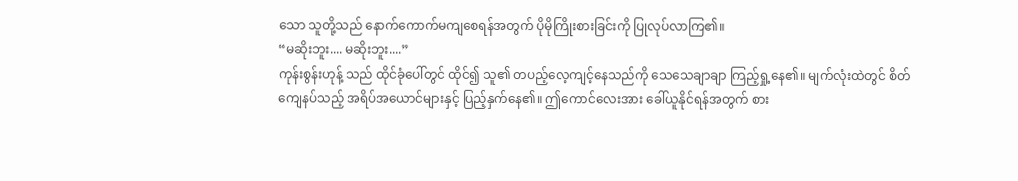သော သူတို့သည် နောက်ကောက်မကျစေရန်အတွက် ပိုမိုကြိုးစားခြင်းကို ပြုလုပ်လာကြ၏။
“မဆိုးဘူး.... မဆိုးဘူး....”
ကုန်းစွန်းဟုန့် သည် ထိုင်ခုံပေါ်တွင် ထိုင်၍ သူ၏ တပည့်လေ့ကျင့်နေသည်ကို သေသေချာချာ ကြည့်ရှု့နေ၏။ မျက်လုံးထဲတွင် စိတ်ကျေနပ်သည့် အရိပ်အယောင်များနှင့် ပြည့်နှက်နေ၏။ ဤကောင်လေးအား ခေါ်ယူနိုင်ရန်အတွက် စား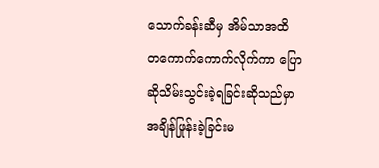သောက်ခန်းဆီမှ အိမ်သာအထိ တကောက်ကောက်လိုက်ကာ ပြောဆိုသိမ်းသွင်းခဲ့ရခြင်းဆိုသည်မှာ အချိန်ဖြုန်းခဲ့ခြင်းမ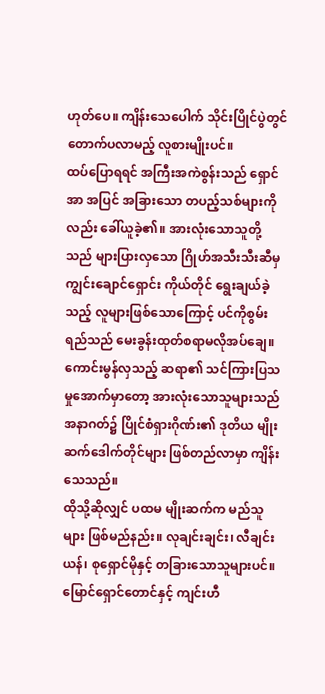ဟုတ်ပေ။ ကျိန်းသေပေါက် သိုင်းပြိုင်ပွဲတွင် တောက်ပလာမည့် လူစားမျိုးပင်။
ထပ်ပြောရရင် အကြီးအကဲစွန်းသည် ရှောင်အာ အပြင် အခြားသော တပည့်သစ်များကိုလည်း ခေါ်ယူခဲ့၏။ အားလုံးသောသူတို့သည် များပြားလှသော ဂြိုဟ်အသီးသီးဆီမှ ကျွင်းချောင်ရှောင်း ကိုယ်တိုင် ရွေးချယ်ခဲ့သည့် လူများဖြစ်သောကြောင့် ပင်ကိုစွမ်းရည်သည် မေးခွန်းထုတ်စရာမလိုအပ်ချေ။
ကောင်းမွန်လှသည့် ဆရာ၏ သင်ကြားပြသမှုအောက်မှာတော့ အားလုံးသောသူများသည် အနာဂတ်၌ ပြိုင်စံရှားဂိုဏ်း၏ ဒုတိယ မျိုးဆက်ဒေါက်တိုင်များ ဖြစ်တည်လာမှာ ကျိန်းသေသည်။
ထိုသို့ဆိုလျှင် ပထမ မျိုးဆက်က မည်သူများ ဖြစ်မည်နည်း။ လုချင်းချင်း၊ လီချင်းယန်၊ စုရှောင်မိုနှင့် တခြားသောသူများပင်။ မြောင်ရှောင်တောင်နှင့် ကျင်းဟီ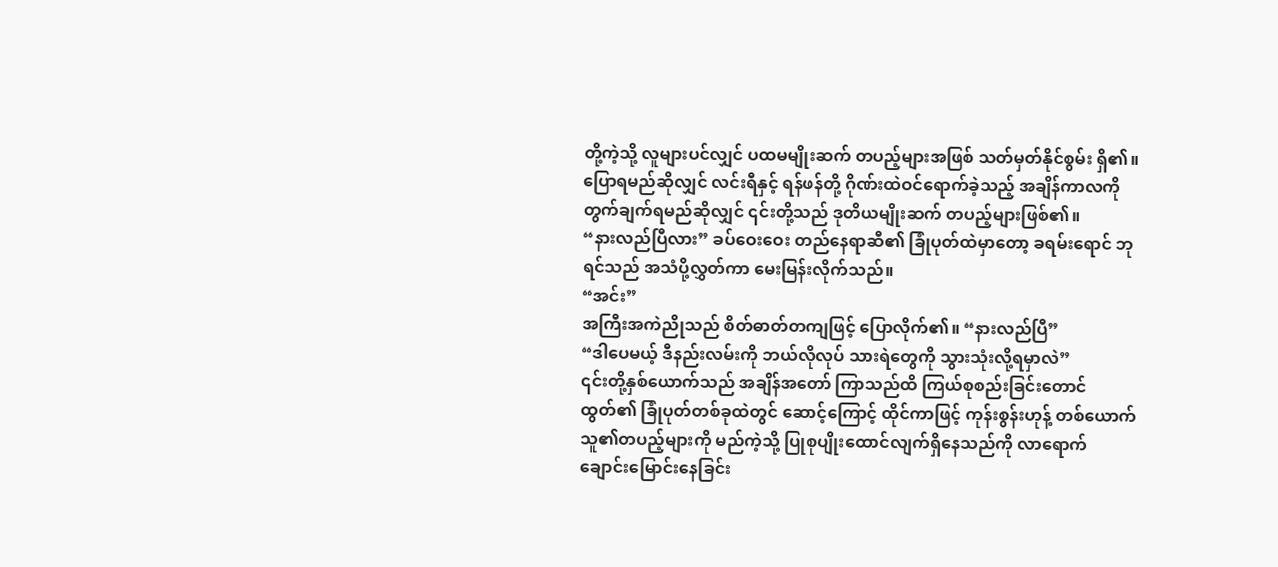တို့ကဲ့သို့ လူများပင်လျှင် ပထမမျိုးဆက် တပည့်များအဖြစ် သတ်မှတ်နိုင်စွမ်း ရှိ၏။ ပြောရမည်ဆိုလျှင် လင်းရီနှင့် ရန်ဖန်တို့ ဂိုဏ်းထဲဝင်ရောက်ခဲ့သည့် အချိန်ကာလကို တွက်ချက်ရမည်ဆိုလျှင် ၎င်းတို့သည် ဒုတိယမျိုးဆက် တပည့်များဖြစ်၏။
“နားလည်ပြီလား” ခပ်ဝေးဝေး တည်နေရာဆီ၏ ခြုံပုတ်ထဲမှာတော့ ခရမ်းရောင် ဘုရင်သည် အသံပို့လွှတ်ကာ မေးမြန်းလိုက်သည်။
“အင်း”
အကြီးအကဲညိုသည် စိတ်ဓာတ်တကျဖြင့် ပြောလိုက်၏။ “နားလည်ပြီ”
“ဒါပေမယ့် ဒီနည်းလမ်းကို ဘယ်လိုလုပ် သားရဲတွေကို သွားသုံးလို့ရမှာလဲ”
၎င်းတို့နှစ်ယောက်သည် အချိန်အတော် ကြာသည်ထိ ကြယ်စုစည်းခြင်းတောင်ထွတ်၏ ခြုံပုတ်တစ်ခုထဲတွင် ဆောင့်ကြောင့် ထိုင်ကာဖြင့် ကုန်းစွန်းဟုန့် တစ်ယောက် သူ၏တပည့်များကို မည်ကဲ့သို့ ပြုစုပျိုးထောင်လျက်ရှိနေသည်ကို လာရောက်ချောင်းမြောင်းနေခြင်း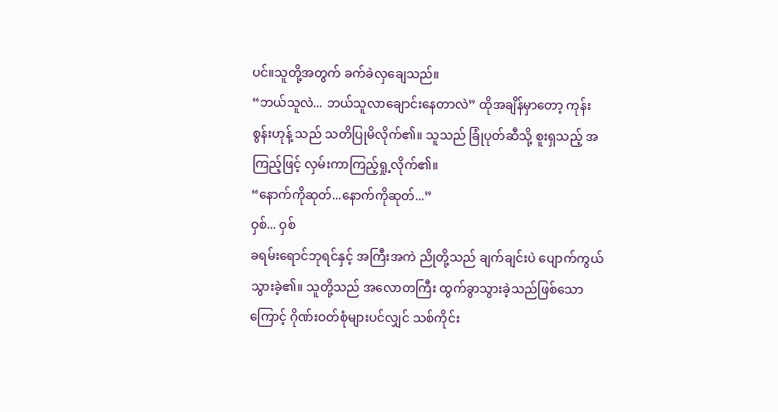ပင်။သူတို့အတွက် ခက်ခဲလှချေသည်။
“ဘယ်သူလဲ... ဘယ်သူလာချောင်းနေတာလဲ” ထိုအချိန်မှာတော့ ကုန်းစွန်းဟုန့် သည် သတိပြုမိလိုက်၏။ သူသည် ခြုံပုတ်ဆီသို့ စူးရှသည့် အကြည့်ဖြင့် လှမ်းကာကြည့်ရှု့လိုက်၏။
“နောက်ကိုဆုတ်...နောက်ကိုဆုတ်...”
ဝှစ်... ဝှစ်
ခရမ်းရောင်ဘုရင်နှင့် အကြီးအကဲ ညိုတို့သည် ချက်ချင်းပဲ ပျောက်ကွယ်သွားခဲ့၏။ သူတို့သည် အလောတကြီး ထွက်ခွာသွားခဲ့သည်ဖြစ်သောကြောင့် ဂိုဏ်းဝတ်စုံများပင်လျှင် သစ်ကိုင်း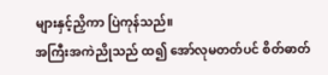များနှင့်ညှိကာ ပြဲကုန်သည်။
အကြီးအကဲညိုသည် ထ၍ အော်လုမတတ်ပင် စိတ်ဓာတ်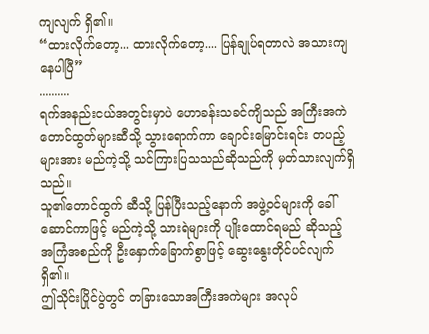ကျလျက် ရှိ၏။
“ထားလိုက်တော့... ထားလိုက်တော့.... ပြန်ချုပ်ရတာလဲ အသားကျနေပါပြီ”
..........
ရက်အနည်းငယ်အတွင်းမှာပဲ ဟောခန်းသခင်ကျိသည် အကြီးအကဲတောင်ထွတ်များဆီသို့ သွားရောက်ကာ ချောင်းမြောင်းရင်း တပည့်များအား မည်ကဲ့သို့ သင်ကြားပြသသည်ဆိုသည်ကို မှတ်သားလျက်ရှိသည်။
သူ၏တောင်ထွက် ဆီသို့ ပြန်ပြီးသည့်နောက် အဖွဲ့ဝင်များကို ခေါ်ဆောင်ကာဖြင့် မည်ကဲ့သို့ သားရဲများကို ပျိုးထောင်ရမည် ဆိုသည့် အကြံအစည်ကို ဦးနှောက်ခြောက်စွာဖြင့် ဆွေးနွေးတိုင်ပင်လျက်ရှိ၏။
ဤသိုင်းပြိုင်ပွဲတွင် တခြားသောအကြီးအကဲများ အလုပ်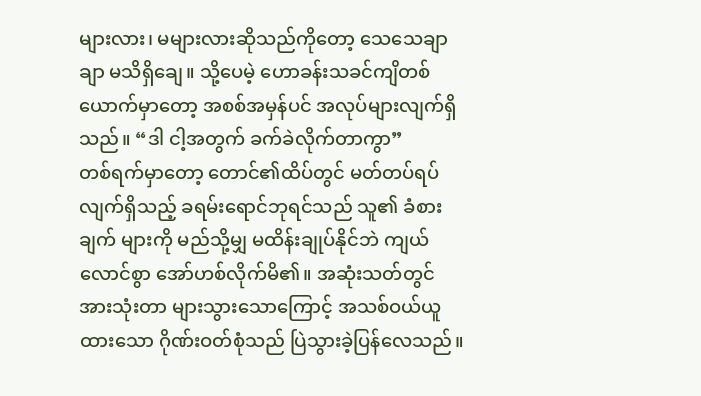များလား၊ မများလားဆိုသည်ကိုတော့ သေသေချာချာ မသိရှိချေ။ သို့ပေမဲ့ ဟောခန်းသခင်ကျိတစ်ယောက်မှာတော့ အစစ်အမှန်ပင် အလုပ်များလျက်ရှိသည်။ “ဒါ ငါ့အတွက် ခက်ခဲလိုက်တာကွာ”
တစ်ရက်မှာတော့ တောင်၏ထိပ်တွင် မတ်တပ်ရပ်လျက်ရှိသည့် ခရမ်းရောင်ဘုရင်သည် သူ၏ ခံစားချက် များကို မည်သို့မျှ မထိန်းချုပ်နိုင်ဘဲ ကျယ်လောင်စွာ အော်ဟစ်လိုက်မိ၏။ အဆုံးသတ်တွင် အားသုံးတာ များသွားသောကြောင့် အသစ်ဝယ်ယူထားသော ဂိုဏ်းဝတ်စုံသည် ပြဲသွားခဲ့ပြန်လေသည်။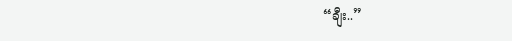“ချီး..”